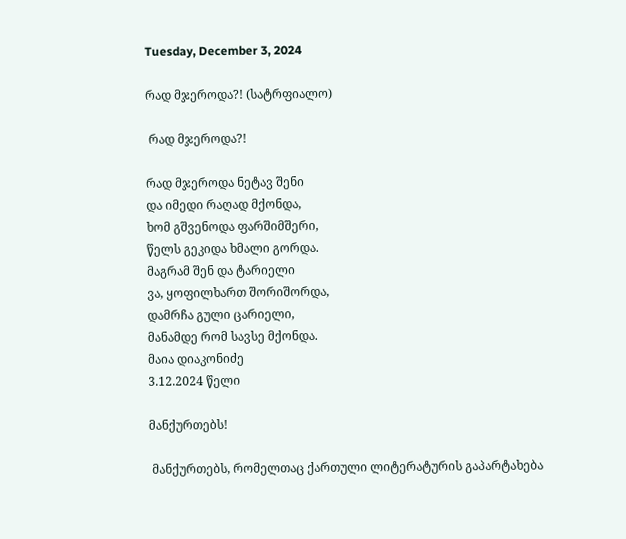Tuesday, December 3, 2024

რად მჯეროდა?! (სატრფიალო)

 რად მჯეროდა?!

რად მჯეროდა ნეტავ შენი
და იმედი რაღად მქონდა,
ხომ გშვენოდა ფარშიმშერი,
წელს გეკიდა ხმალი გორდა.
მაგრამ შენ და ტარიელი
ვა, ყოფილხართ შორიშორდა,
დამრჩა გული ცარიელი,
მანამდე რომ სავსე მქონდა.
მაია დიაკონიძე
3.12.2024 წელი

მანქურთებს!

 მანქურთებს, რომელთაც ქართული ლიტერატურის გაპარტახება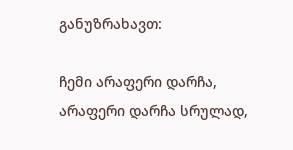განუზრახავთ:

ჩემი არაფერი დარჩა,
არაფერი დარჩა სრულად,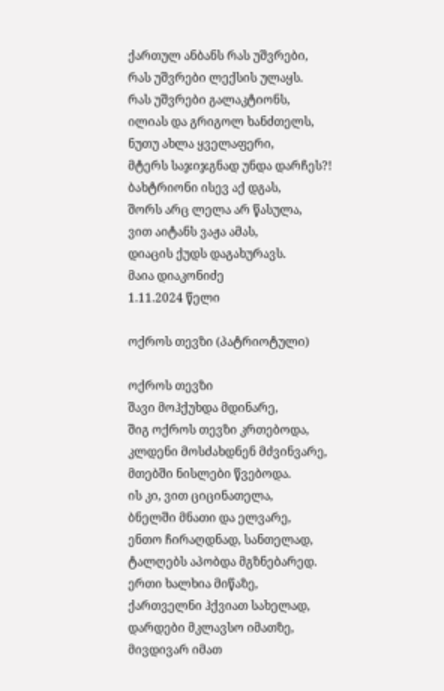ქართულ ანბანს რას უშვრები,
რას უშვრები ლექსის ულაყს.
რას უშვრები გალაკტიონს,
ილიას და გრიგოლ ხანძთელს,
ნუთუ ახლა ყველაფერი,
მტერს საჯიჯგნად უნდა დარჩეს?!
ბახტრიონი ისევ აქ დგას,
შორს არც ლელა არ წასულა,
ვით აიტანს ვაჟა ამას,
დიაცის ქუდს დაგახურავს.
მაია დიაკონიძე
1.11.2024 წელი

ოქროს თევზი (პატრიოტული)

ოქროს თევზი
შავი მოჰქუხდა მდინარე,
შიგ ოქროს თევზი კრთებოდა,
კლდენი მოსძახდნენ მძვინვარე,
მთებში ნისლები წვებოდა.
ის კი, ვით ციცინათელა,
ბნელში მნათი და ელვარე,
ენთო ჩირაღდნად, სანთელად,
ტალღებს აპობდა მგზნებარედ.
ერთი ხალხია მიწაზე,
ქართველნი ჰქვიათ სახელად,
დარდები მკლავსო იმათზე,
მივდივარ იმათ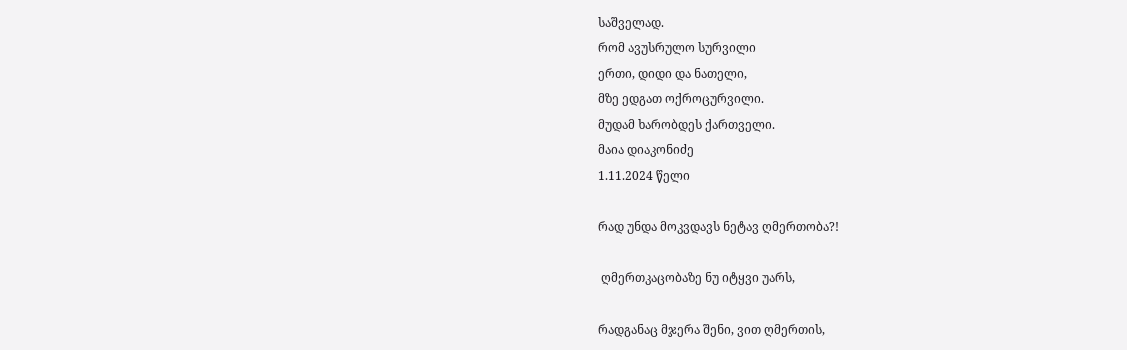საშველად.
რომ ავუსრულო სურვილი
ერთი, დიდი და ნათელი,
მზე ედგათ ოქროცურვილი.
მუდამ ხარობდეს ქართველი.
მაია დიაკონიძე
1.11.2024 წელი

რად უნდა მოკვდავს ნეტავ ღმერთობა?!

 ღმერთკაცობაზე ნუ იტყვი უარს,

რადგანაც მჯერა შენი, ვით ღმერთის,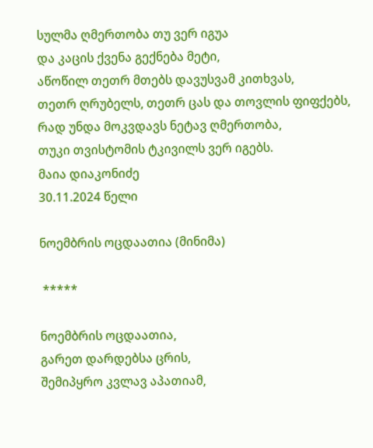სულმა ღმერთობა თუ ვერ იგუა
და კაცის ქვენა გექნება მეტი,
აწოწილ თეთრ მთებს დავუსვამ კითხვას,
თეთრ ღრუბელს, თეთრ ცას და თოვლის ფიფქებს,
რად უნდა მოკვდავს ნეტავ ღმერთობა,
თუკი თვისტომის ტკივილს ვერ იგებს.
მაია დიაკონიძე
30.11.2024 წელი

ნოემბრის ოცდაათია (მინიმა)

 *****

ნოემბრის ოცდაათია,
გარეთ დარდებსა ცრის,
შემიპყრო კვლავ აპათიამ,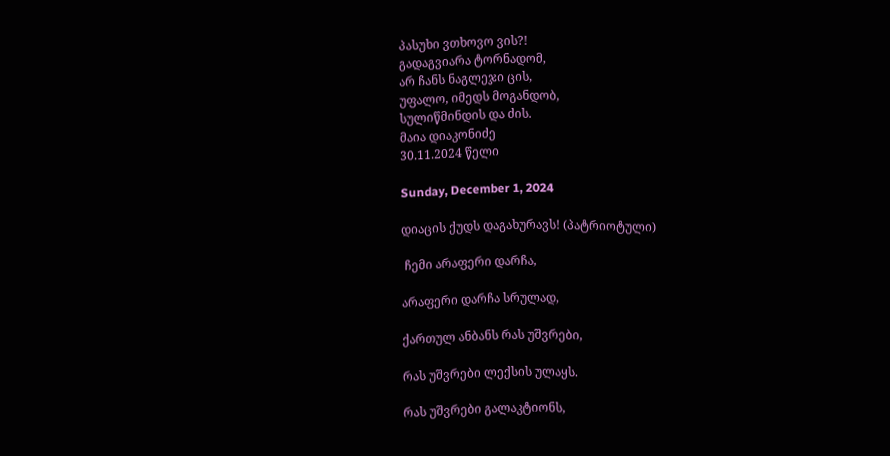პასუხი ვთხოვო ვის?!
გადაგვიარა ტორნადომ,
არ ჩანს ნაგლეჯი ცის,
უფალო, იმედს მოგანდობ,
სულიწმინდის და ძის.
მაია დიაკონიძე
30.11.2024 წელი

Sunday, December 1, 2024

დიაცის ქუდს დაგახურავს! (პატრიოტული)

 ჩემი არაფერი დარჩა,

არაფერი დარჩა სრულად,

ქართულ ანბანს რას უშვრები,

რას უშვრები ლექსის ულაყს.

რას უშვრები გალაკტიონს,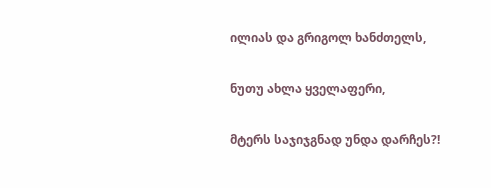ილიას და გრიგოლ ხანძთელს,

ნუთუ ახლა ყველაფერი,

მტერს საჯიჯგნად უნდა დარჩეს?!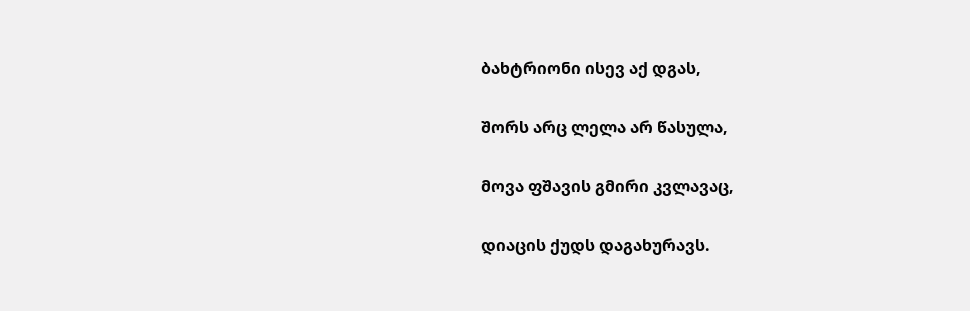ბახტრიონი ისევ აქ დგას,

შორს არც ლელა არ წასულა,

მოვა ფშავის გმირი კვლავაც,

დიაცის ქუდს დაგახურავს.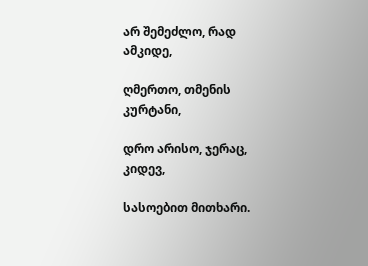არ შემეძლო, რად ამკიდე,

ღმერთო, თმენის კურტანი,

დრო არისო, ჯერაც, კიდევ,

სასოებით მითხარი.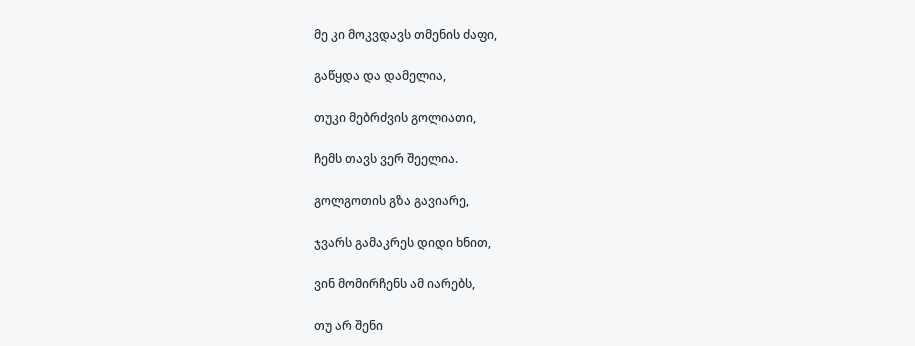მე კი მოკვდავს თმენის ძაფი,

გაწყდა და დამელია,

თუკი მებრძვის გოლიათი,

ჩემს თავს ვერ შეელია.

გოლგოთის გზა გავიარე,

ჯვარს გამაკრეს დიდი ხნით,

ვინ მომირჩენს ამ იარებს,

თუ არ შენი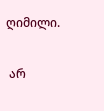ღიმილი.

 არ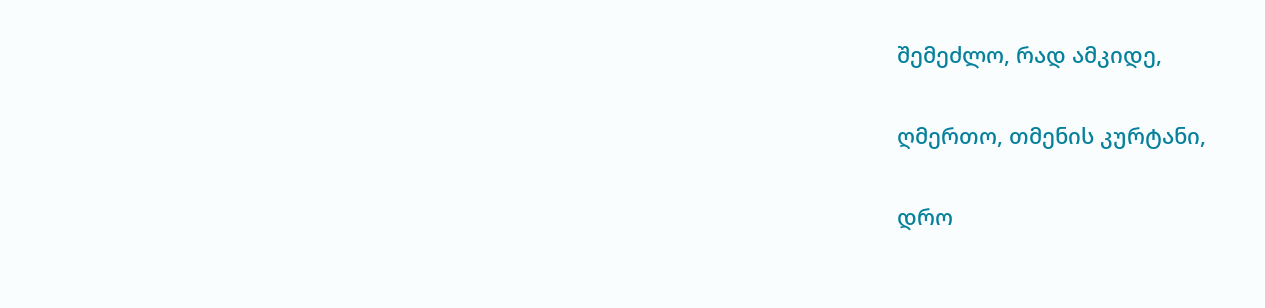შემეძლო, რად ამკიდე,

ღმერთო, თმენის კურტანი,

დრო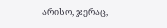არისო, ჯერაც,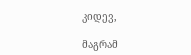კიდევ,

მაგრამ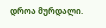დროა მურდალი.